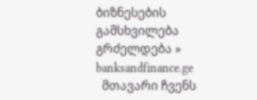ბიზნესების გამსხვილება გრძელდება » banksandfinance.ge
  მთავარი ჩვენს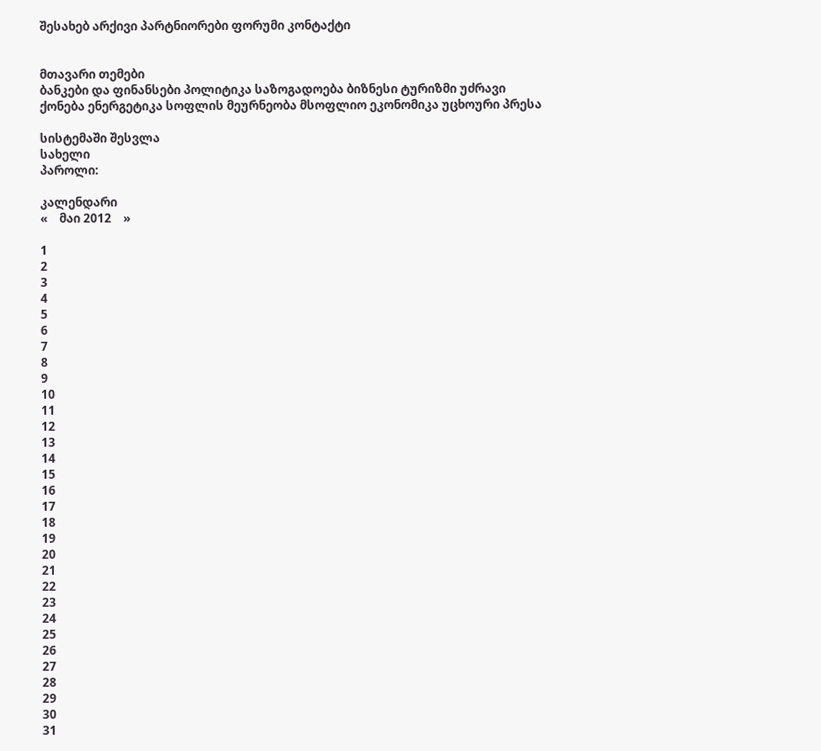შესახებ არქივი პარტნიორები ფორუმი კონტაქტი


მთავარი თემები
ბანკები და ფინანსები პოლიტიკა საზოგადოება ბიზნესი ტურიზმი უძრავი ქონება ენერგეტიკა სოფლის მეურნეობა მსოფლიო ეკონომიკა უცხოური პრესა

სისტემაში შესვლა
სახელი
პაროლი:

კალენდარი
«    მაი 2012    »

1
2
3
4
5
6
7
8
9
10
11
12
13
14
15
16
17
18
19
20
21
22
23
24
25
26
27
28
29
30
31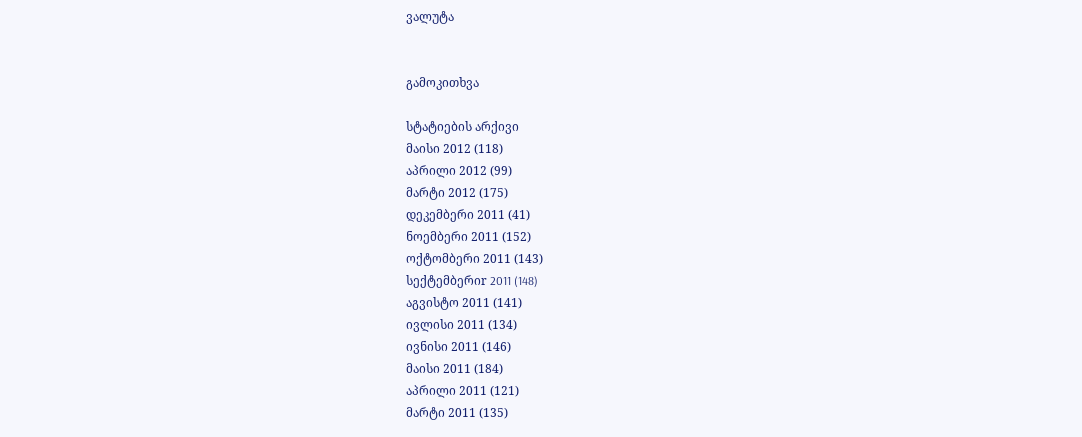ვალუტა


გამოკითხვა

სტატიების არქივი
მაისი 2012 (118)
აპრილი 2012 (99)
მარტი 2012 (175)
დეკემბერი 2011 (41)
ნოემბერი 2011 (152)
ოქტომბერი 2011 (143)
სექტემბერიr 2011 (148)
აგვისტო 2011 (141)
ივლისი 2011 (134)
ივნისი 2011 (146)
მაისი 2011 (184)
აპრილი 2011 (121)
მარტი 2011 (135)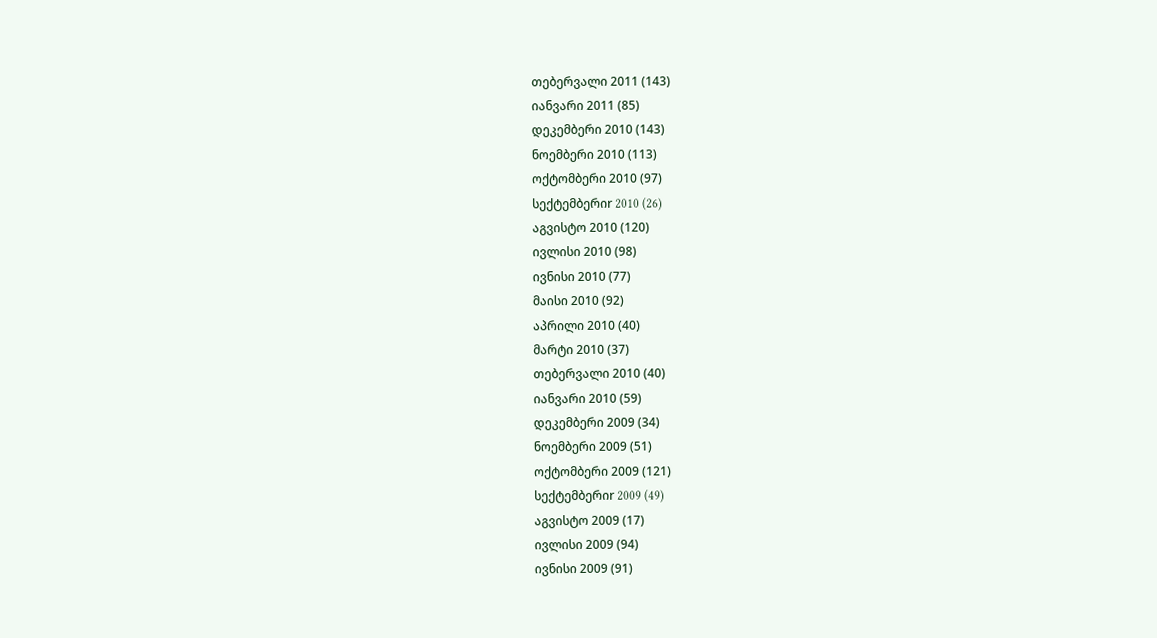თებერვალი 2011 (143)
იანვარი 2011 (85)
დეკემბერი 2010 (143)
ნოემბერი 2010 (113)
ოქტომბერი 2010 (97)
სექტემბერიr 2010 (26)
აგვისტო 2010 (120)
ივლისი 2010 (98)
ივნისი 2010 (77)
მაისი 2010 (92)
აპრილი 2010 (40)
მარტი 2010 (37)
თებერვალი 2010 (40)
იანვარი 2010 (59)
დეკემბერი 2009 (34)
ნოემბერი 2009 (51)
ოქტომბერი 2009 (121)
სექტემბერიr 2009 (49)
აგვისტო 2009 (17)
ივლისი 2009 (94)
ივნისი 2009 (91)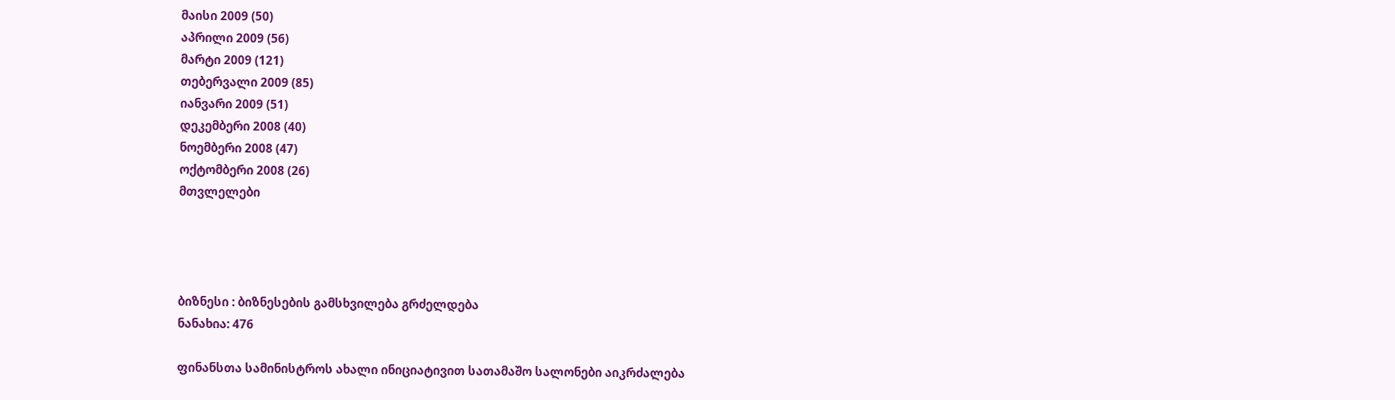მაისი 2009 (50)
აპრილი 2009 (56)
მარტი 2009 (121)
თებერვალი 2009 (85)
იანვარი 2009 (51)
დეკემბერი 2008 (40)
ნოემბერი 2008 (47)
ოქტომბერი 2008 (26)
მთვლელები




ბიზნესი : ბიზნესების გამსხვილება გრძელდება
ნანახია: 476

ფინანსთა სამინისტროს ახალი ინიციატივით სათამაშო სალონები აიკრძალება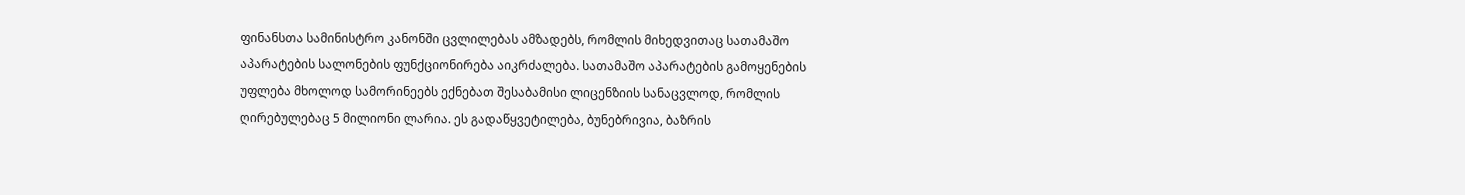ფინანსთა სამინისტრო კანონში ცვლილებას ამზადებს, რომლის მიხედვითაც სათამაშო აპარატების სალონების ფუნქციონირება აიკრძალება. სათამაშო აპარატების გამოყენების უფლება მხოლოდ სამორინეებს ექნებათ შესაბამისი ლიცენზიის სანაცვლოდ, რომლის ღირებულებაც 5 მილიონი ლარია. ეს გადაწყვეტილება, ბუნებრივია, ბაზრის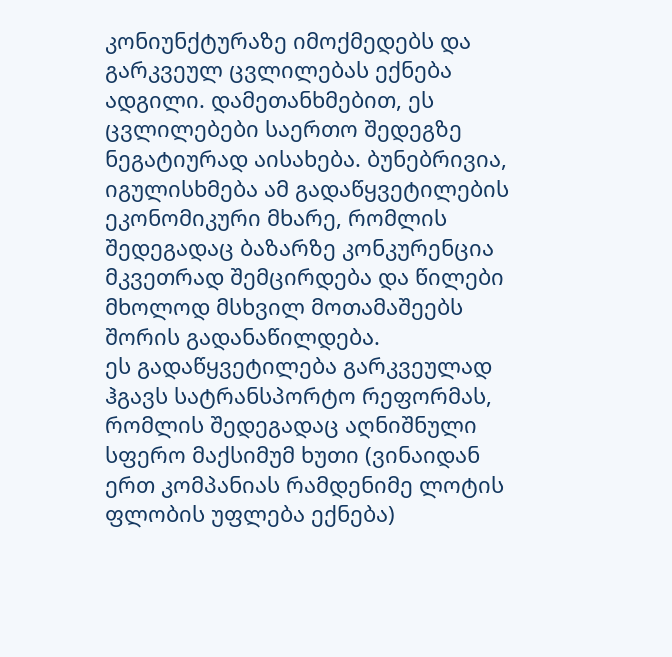კონიუნქტურაზე იმოქმედებს და გარკვეულ ცვლილებას ექნება ადგილი. დამეთანხმებით, ეს ცვლილებები საერთო შედეგზე ნეგატიურად აისახება. ბუნებრივია, იგულისხმება ამ გადაწყვეტილების ეკონომიკური მხარე, რომლის შედეგადაც ბაზარზე კონკურენცია მკვეთრად შემცირდება და წილები მხოლოდ მსხვილ მოთამაშეებს შორის გადანაწილდება.
ეს გადაწყვეტილება გარკვეულად ჰგავს სატრანსპორტო რეფორმას, რომლის შედეგადაც აღნიშნული სფერო მაქსიმუმ ხუთი (ვინაიდან ერთ კომპანიას რამდენიმე ლოტის ფლობის უფლება ექნება)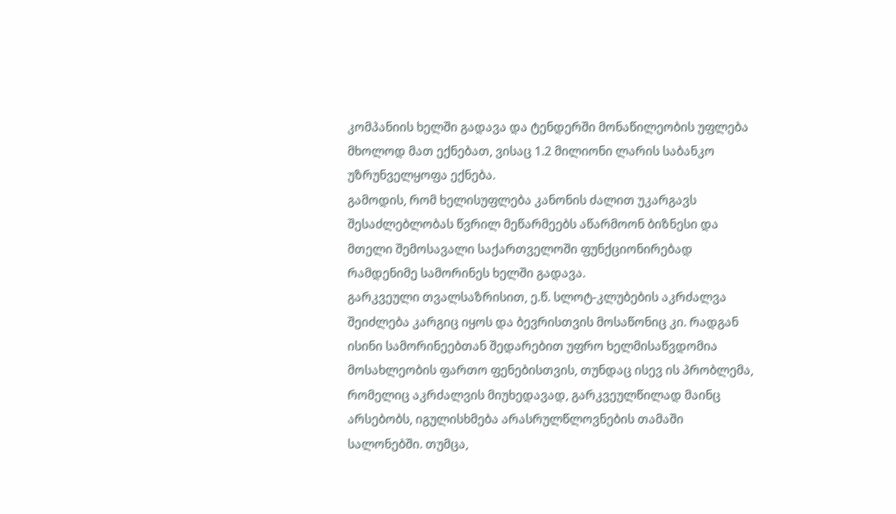კომპანიის ხელში გადავა და ტენდერში მონაწილეობის უფლება მხოლოდ მათ ექნებათ, ვისაც 1.2 მილიონი ლარის საბანკო უზრუნველყოფა ექნება.
გამოდის, რომ ხელისუფლება კანონის ძალით უკარგავს შესაძლებლობას წვრილ მეწარმეებს აწარმოონ ბიზნესი და მთელი შემოსავალი საქართველოში ფუნქციონირებად რამდენიმე სამორინეს ხელში გადავა.
გარკვეული თვალსაზრისით, ე.წ. სლოტ-კლუბების აკრძალვა შეიძლება კარგიც იყოს და ბევრისთვის მოსაწონიც კი. რადგან ისინი სამორინეებთან შედარებით უფრო ხელმისაწვდომია მოსახლეობის ფართო ფენებისთვის, თუნდაც ისევ ის პრობლემა, რომელიც აკრძალვის მიუხედავად, გარკვეულწილად მაინც არსებობს, იგულისხმება არასრულწლოვნების თამაში სალონებში. თუმცა,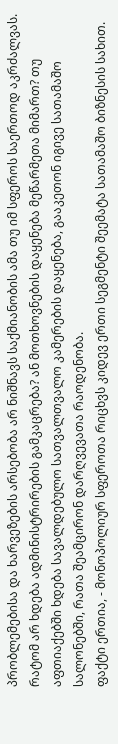პრობლემებისა და ხარვეზების არსებობა არ ნიშნავს საქმიანობის ამა თუ იმ სფეროს საერთოდ აკრძალვას. რატომ არ ხდება ადმინისტრირების გამკაცრება? ან მოთხოვნების დაყენება მეწარმეთა მიმართ? თუ აფთიაქებში ხდება სავალდებულო სათვალთვალო კამერების დაყენება, გააკეთონ იგივე სათამაშო სალონებში, რათა შეამცირონ დარღვევათა რაოდენობა.
ფაქტი ერთია, - მონოპოლიურ სფეროთა რიცხვს კიდევ ერთი სეგმენტი შეემატა სათამაშო ბიზნესის სახით.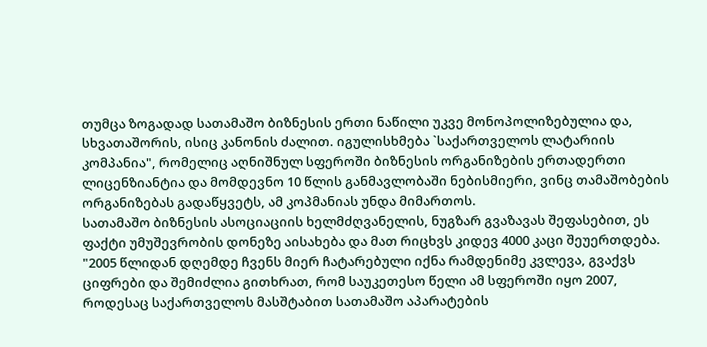თუმცა ზოგადად სათამაშო ბიზნესის ერთი ნაწილი უკვე მონოპოლიზებულია და, სხვათაშორის, ისიც კანონის ძალით. იგულისხმება `საქართველოს ლატარიის კომპანია", რომელიც აღნიშნულ სფეროში ბიზნესის ორგანიზების ერთადერთი ლიცენზიანტია და მომდევნო 10 წლის განმავლობაში ნებისმიერი, ვინც თამაშობების ორგანიზებას გადაწყვეტს, ამ კოპმანიას უნდა მიმართოს.
სათამაშო ბიზნესის ასოციაციის ხელმძღვანელის, ნუგზარ გვაზავას შეფასებით, ეს ფაქტი უმუშევრობის დონეზე აისახება და მათ რიცხვს კიდევ 4000 კაცი შეუერთდება.
"2005 წლიდან დღემდე ჩვენს მიერ ჩატარებული იქნა რამდენიმე კვლევა, გვაქვს ციფრები და შემიძლია გითხრათ, რომ საუკეთესო წელი ამ სფეროში იყო 2007, როდესაც საქართველოს მასშტაბით სათამაშო აპარატების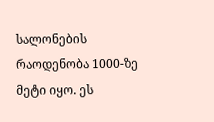სალონების რაოდენობა 1000-ზე მეტი იყო. ეს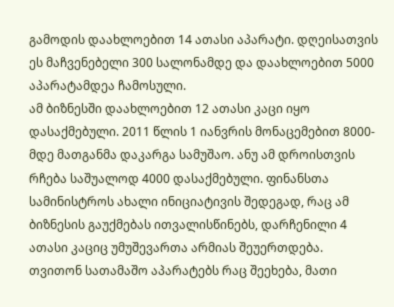გამოდის დაახლოებით 14 ათასი აპარატი. დღეისათვის ეს მაჩვენებელი 300 სალონამდე და დაახლოებით 5000 აპარატამდეა ჩამოსული.
ამ ბიზნესში დაახლოებით 12 ათასი კაცი იყო დასაქმებული. 2011 წლის 1 იანვრის მონაცემებით 8000-მდე მათგანმა დაკარგა სამუშაო. ანუ ამ დროისთვის რჩება საშუალოდ 4000 დასაქმებული. ფინანსთა სამინისტროს ახალი ინიციატივის შედეგად, რაც ამ ბიზნესის გაუქმებას ითვალისწინებს, დარჩენილი 4 ათასი კაციც უმუშევართა არმიას შეუერთდება.
თვითონ სათამაშო აპარატებს რაც შეეხება, მათი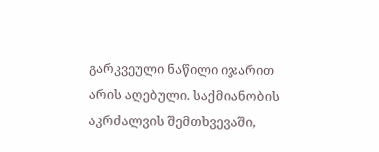გარკვეული ნაწილი იჯარით არის აღებული. საქმიანობის აკრძალვის შემთხვევაში,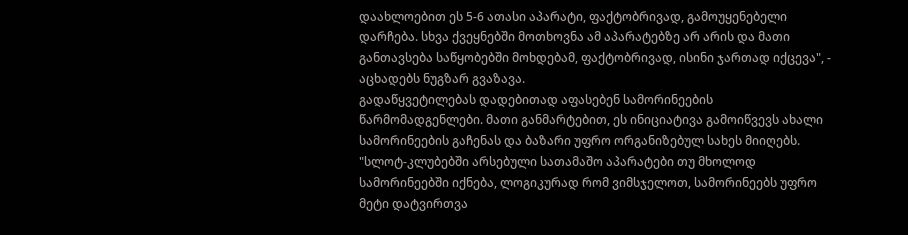დაახლოებით ეს 5-6 ათასი აპარატი, ფაქტობრივად, გამოუყენებელი დარჩება. სხვა ქვეყნებში მოთხოვნა ამ აპარატებზე არ არის და მათი განთავსება საწყობებში მოხდებამ, ფაქტობრივად, ისინი ჯართად იქცევა", - აცხადებს ნუგზარ გვაზავა.
გადაწყვეტილებას დადებითად აფასებენ სამორინეების წარმომადგენლები. მათი განმარტებით, ეს ინიციატივა გამოიწვევს ახალი სამორინეების გაჩენას და ბაზარი უფრო ორგანიზებულ სახეს მიიღებს.
"სლოტ-კლუბებში არსებული სათამაშო აპარატები თუ მხოლოდ სამორინეებში იქნება, ლოგიკურად რომ ვიმსჯელოთ, სამორინეებს უფრო მეტი დატვირთვა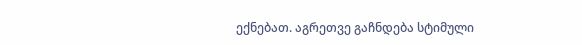ექნებათ. აგრეთვე გაჩნდება სტიმული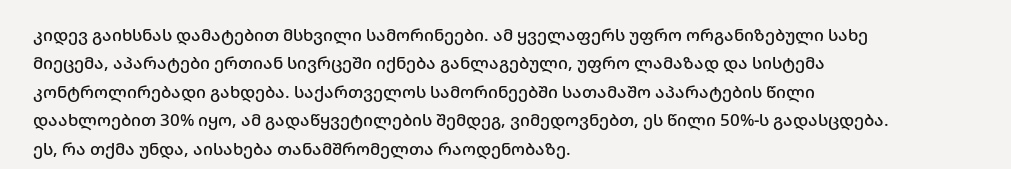კიდევ გაიხსნას დამატებით მსხვილი სამორინეები. ამ ყველაფერს უფრო ორგანიზებული სახე მიეცემა, აპარატები ერთიან სივრცეში იქნება განლაგებული, უფრო ლამაზად და სისტემა კონტროლირებადი გახდება. საქართველოს სამორინეებში სათამაშო აპარატების წილი დაახლოებით 30% იყო, ამ გადაწყვეტილების შემდეგ, ვიმედოვნებთ, ეს წილი 50%-ს გადასცდება. ეს, რა თქმა უნდა, აისახება თანამშრომელთა რაოდენობაზე.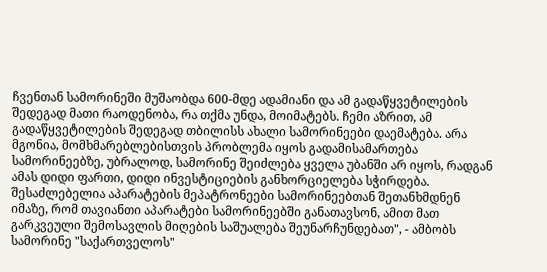ჩვენთან სამორინეში მუშაობდა 600-მდე ადამიანი და ამ გადაწყვეტილების შედეგად მათი რაოდენობა, რა თქმა უნდა, მოიმატებს. ჩემი აზრით, ამ გადაწყვეტილების შედეგად თბილისს ახალი სამორინეები დაემატება. არა მგონია, მომხმარებლებისთვის პრობლემა იყოს გადამისამართება სამორინეებზე, უბრალოდ, სამორინე შეიძლება ყველა უბანში არ იყოს, რადგან ამას დიდი ფართი, დიდი ინვესტიციების განხორციელება სჭირდება. შესაძლებელია აპარატების მეპატრონეები სამორინეებთან შეთანხმდნენ იმაზე, რომ თავიანთი აპარატები სამორინეებში განათავსონ, ამით მათ გარკვეული შემოსავლის მიღების საშუალება შეუნარჩუნდებათ", - ამბობს სამორინე "საქართველოს"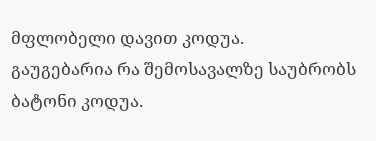მფლობელი დავით კოდუა.
გაუგებარია რა შემოსავალზე საუბრობს ბატონი კოდუა.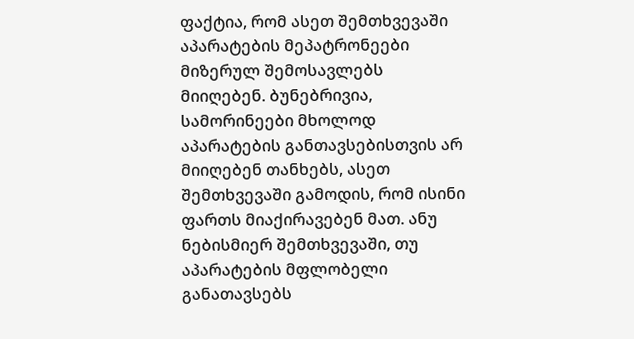ფაქტია, რომ ასეთ შემთხვევაში აპარატების მეპატრონეები მიზერულ შემოსავლებს მიიღებენ. ბუნებრივია, სამორინეები მხოლოდ აპარატების განთავსებისთვის არ მიიღებენ თანხებს, ასეთ შემთხვევაში გამოდის, რომ ისინი ფართს მიაქირავებენ მათ. ანუ ნებისმიერ შემთხვევაში, თუ აპარატების მფლობელი განათავსებს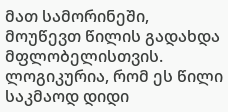მათ სამორინეში, მოუწევთ წილის გადახდა მფლობელისთვის. ლოგიკურია, რომ ეს წილი საკმაოდ დიდი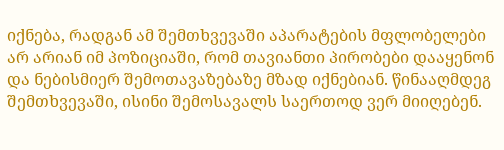იქნება, რადგან ამ შემთხვევაში აპარატების მფლობელები არ არიან იმ პოზიციაში, რომ თავიანთი პირობები დააყენონ და ნებისმიერ შემოთავაზებაზე მზად იქნებიან. წინააღმდეგ შემთხვევაში, ისინი შემოსავალს საერთოდ ვერ მიიღებენ.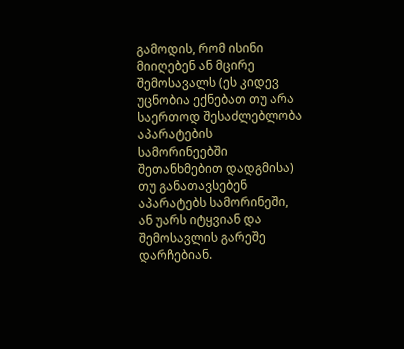გამოდის, რომ ისინი მიიღებენ ან მცირე შემოსავალს (ეს კიდევ უცნობია ექნებათ თუ არა საერთოდ შესაძლებლობა აპარატების სამორინეებში შეთანხმებით დადგმისა) თუ განათავსებენ აპარატებს სამორინეში, ან უარს იტყვიან და შემოსავლის გარეშე დარჩებიან.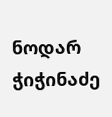ნოდარ ჭიჭინაძე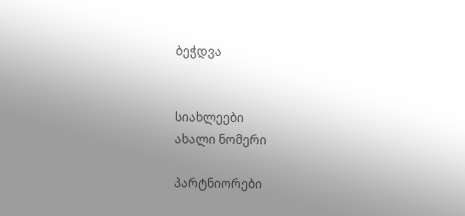ბეჭდვა


სიახლეები
ახალი ნომერი

პარტნიორები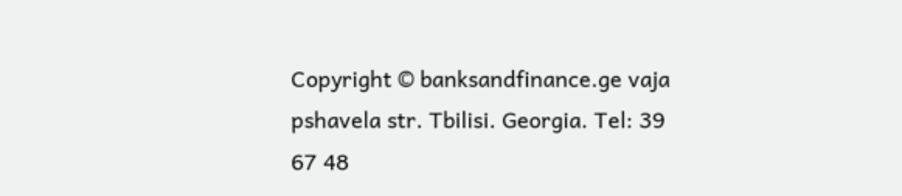Copyright © banksandfinance.ge vaja pshavela str. Tbilisi. Georgia. Tel: 39 67 48